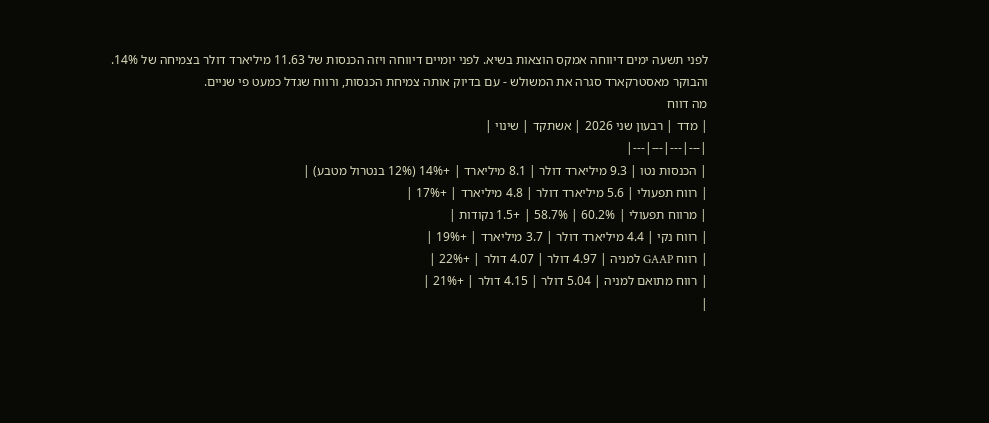לפני תשעה ימים דיווחה אמקס הוצאות בשיא. לפני יומיים דיווחה ויזה הכנסות של 11.63 מיליארד דולר בצמיחה של 14%.
והבוקר מאסטרקארד סגרה את המשולש - עם בדיוק אותה צמיחת הכנסות, ורווח שגדל כמעט פי שניים.
מה דווח
| מדד | רבעון שני 2026 | אשתקד | שינוי |
|---|---|---|---|
| הכנסות נטו | 9.3 מיליארד דולר | 8.1 מיליארד | +14% (12% בנטרול מטבע) |
| רווח תפעולי | 5.6 מיליארד דולר | 4.8 מיליארד | +17% |
| מרווח תפעולי | 60.2% | 58.7% | +1.5 נקודות |
| רווח נקי | 4.4 מיליארד דולר | 3.7 מיליארד | +19% |
| רווח GAAP למניה | 4.97 דולר | 4.07 דולר | +22% |
| רווח מתואם למניה | 5.04 דולר | 4.15 דולר | +21% |
|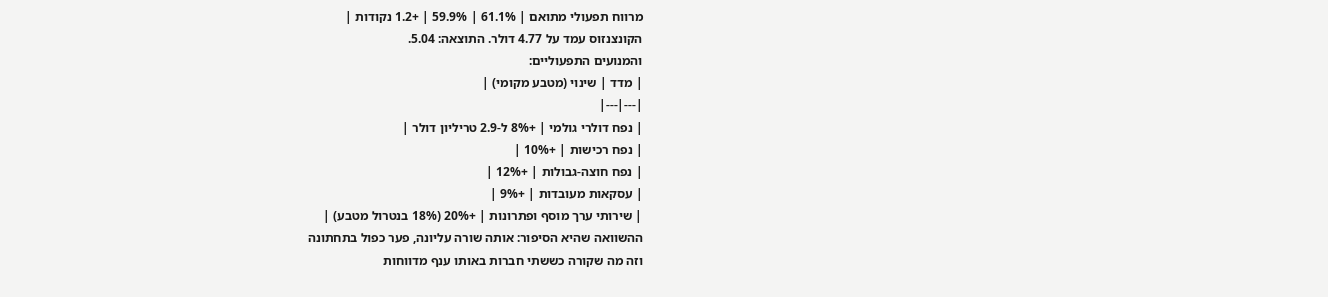מרווח תפעולי מתואם | 61.1% | 59.9% | +1.2 נקודות |
הקונצנזוס עמד על 4.77 דולר. התוצאה: 5.04.
והמנועים התפעוליים:
| מדד | שינוי (מטבע מקומי) |
|---|---|
| נפח דולרי גולמי | +8% ל-2.9 טריליון דולר |
| נפח רכישות | +10% |
| נפח חוצה-גבולות | +12% |
| עסקאות מעובדות | +9% |
| שירותי ערך מוסף ופתרונות | +20% (18% בנטרול מטבע) |
ההשוואה שהיא הסיפור: אותה שורה עליונה, פער כפול בתחתונה
וזה מה שקורה כששתי חברות באותו ענף מדווחות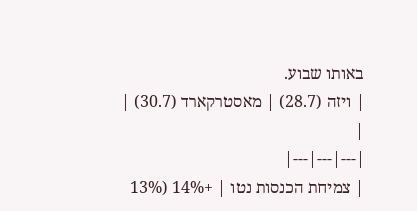באותו שבוע.
| ויזה (28.7) | מאסטרקארד (30.7) | |
|---|---|---|
| צמיחת הכנסות נטו | +14% (13%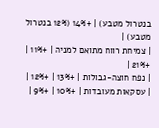בנטרול מטבע) | +14% (12% בנטרול מטבע) |
| צמיחת רווח מתואם למניה | +11% | +21% |
| נפח חוצה-גבולות | +13% | +12% |
| עסקאות מעובדות | +10% | +9% |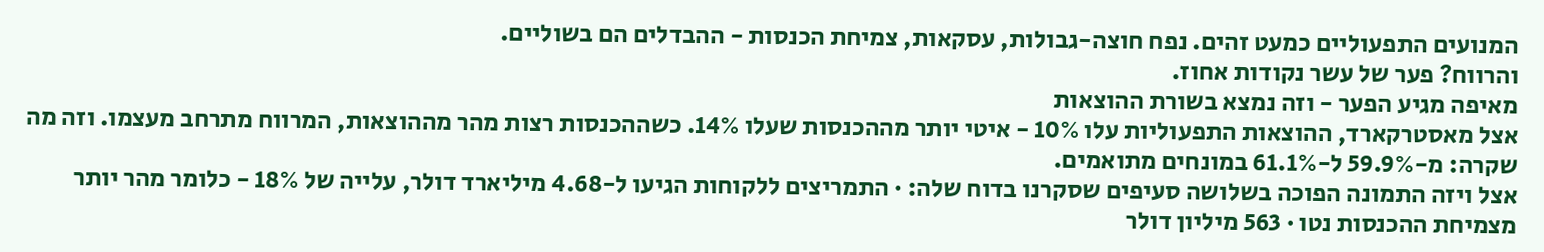המנועים התפעוליים כמעט זהים. נפח חוצה-גבולות, עסקאות, צמיחת הכנסות - ההבדלים הם בשוליים.
והרווח? פער של עשר נקודות אחוז.
מאיפה מגיע הפער - וזה נמצא בשורת ההוצאות
אצל מאסטרקארד, ההוצאות התפעוליות עלו 10% - איטי יותר מההכנסות שעלו 14%. כשההכנסות רצות מהר מההוצאות, המרווח מתרחב מעצמו. וזה מה שקרה: מ-59.9% ל-61.1% במונחים מתואמים.
אצל ויזה התמונה הפוכה בשלושה סעיפים שסקרנו בדוח שלה: · התמריצים ללקוחות הגיעו ל-4.68 מיליארד דולר, עלייה של 18% - כלומר מהר יותר מצמיחת ההכנסות נטו · 563 מיליון דולר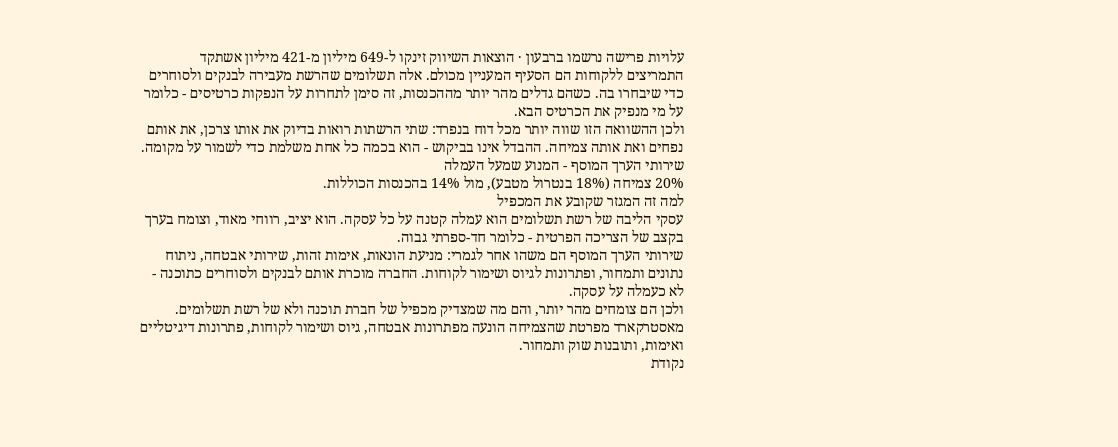עלויות פרישה נרשמו ברבעון · הוצאות השיווק זינקו ל-649 מיליון מ-421 מיליון אשתקד
התמריצים ללקוחות הם הסעיף המעניין מכולם. אלה תשלומים שהרשת מעבירה לבנקים ולסוחרים כדי שיבחרו בה. כשהם גדלים מהר יותר מההכנסות, זה סימן לתחרות על הנפקות כרטיסים - כלומר על מי מנפיק את הכרטיס הבא.
ולכן ההשוואה הזו שווה יותר מכל דוח בנפרד: שתי הרשתות רואות בדיוק את אותו צרכן, את אותם נפחים ואת אותה צמיחה. ההבדל אינו בביקוש - הוא בכמה כל אחת משלמת כדי לשמור על מקומה.
שירותי הערך המוסף - המנוע שמעל העמלה
20% צמיחה (18% בנטרול מטבע), מול 14% בהכנסות הכוללות.
למה זה המגזר שקובע את המכפיל
עסקי הליבה של רשת תשלומים הוא עמלה קטנה על כל עסקה. הוא יציב, רווחי מאוד, וצומח בערך בקצב של הצריכה הפרטית - כלומר חד-ספרתי גבוה.
שירותי הערך המוסף הם משהו אחר לגמרי: מניעת הונאות, אימות זהות, שירותי אבטחה, ניתוח נתונים ותמחור, ופתרונות לגיוס ושימור לקוחות. החברה מוכרת אותם לבנקים ולסוחרים כתוכנה - לא כעמלה על עסקה.
ולכן הם צומחים מהר יותר, והם מה שמצדיק מכפיל של חברת תוכנה ולא של רשת תשלומים. מאסטרקארד מפרטת שהצמיחה הונעה מפתרונות אבטחה, גיוס ושימור לקוחות, פתרונות דיגיטליים ואימות, ותובנות שוק ותמחור.
נקודת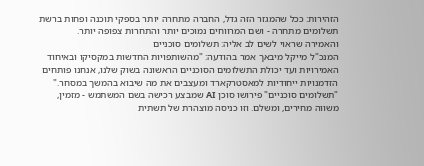הזהירות: ככל שהמגזר הזה גדל, החברה מתחרה יותר בספקי תוכנה ופחות ברשת תשלומים מתחרה - ושם המרווחים נמוכים יותר והתחרות צפופה יותר.
והאמירה שראוי לשים לב אליה: תשלומים סוכניים
המנכ"ל מייקל מיבאך אמר בהודעה: "מהשותפויות החדשות במקסיקו ובאיחוד האמירויות ועד יכולת התשלומים הסוכניים הראשונה בשוק שלנו, אנחנו פותחים הזדמנויות ייחודיות למאסטרקארד ומעצבים את מה שיבוא בהמשך במסחר."
"תשלומים סוכניים" פירושו סוכן AI שמבצע רכישה בשם המשתמש - מזמין, משווה מחירים, ומשלם. וזו כניסה מוצהרת של תשתית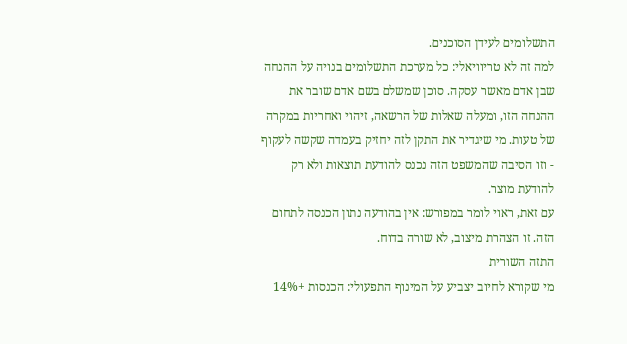התשלומים לעידן הסוכנים.
למה זה לא טריוויאלי: כל מערכת התשלומים בנויה על ההנחה שבן אדם מאשר עסקה. סוכן שמשלם בשם אדם שובר את ההנחה הזו, ומעלה שאלות של הרשאה, זיהוי ואחריות במקרה של טעות. מי שיגדיר את התקן לזה יחזיק בעמדה שקשה לעקוף - וזו הסיבה שהמשפט הזה נכנס להודעת תוצאות ולא רק להודעת מוצר.
עם זאת, ראוי לומר במפורש: אין בהודעה נתון הכנסה לתחום הזה. זו הצהרת מיצוב, לא שורה בדוח.
התזה השורית
מי שקורא לחיוב יצביע על המינוף התפעולי: הכנסות +14%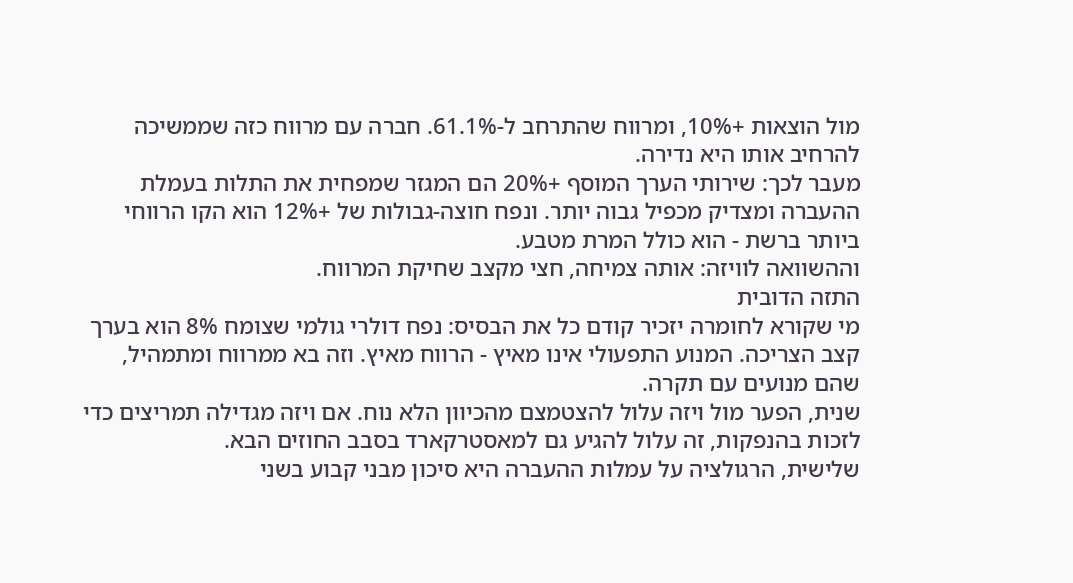מול הוצאות +10%, ומרווח שהתרחב ל-61.1%. חברה עם מרווח כזה שממשיכה להרחיב אותו היא נדירה.
מעבר לכך: שירותי הערך המוסף +20% הם המגזר שמפחית את התלות בעמלת ההעברה ומצדיק מכפיל גבוה יותר. ונפח חוצה-גבולות של +12% הוא הקו הרווחי ביותר ברשת - הוא כולל המרת מטבע.
וההשוואה לוויזה: אותה צמיחה, חצי מקצב שחיקת המרווח.
התזה הדובית
מי שקורא לחומרה יזכיר קודם כל את הבסיס: נפח דולרי גולמי שצומח 8% הוא בערך קצב הצריכה. המנוע התפעולי אינו מאיץ - הרווח מאיץ. וזה בא ממרווח ומתמהיל, שהם מנועים עם תקרה.
שנית, הפער מול ויזה עלול להצטמצם מהכיוון הלא נוח. אם ויזה מגדילה תמריצים כדי לזכות בהנפקות, זה עלול להגיע גם למאסטרקארד בסבב החוזים הבא.
שלישית, הרגולציה על עמלות ההעברה היא סיכון מבני קבוע בשני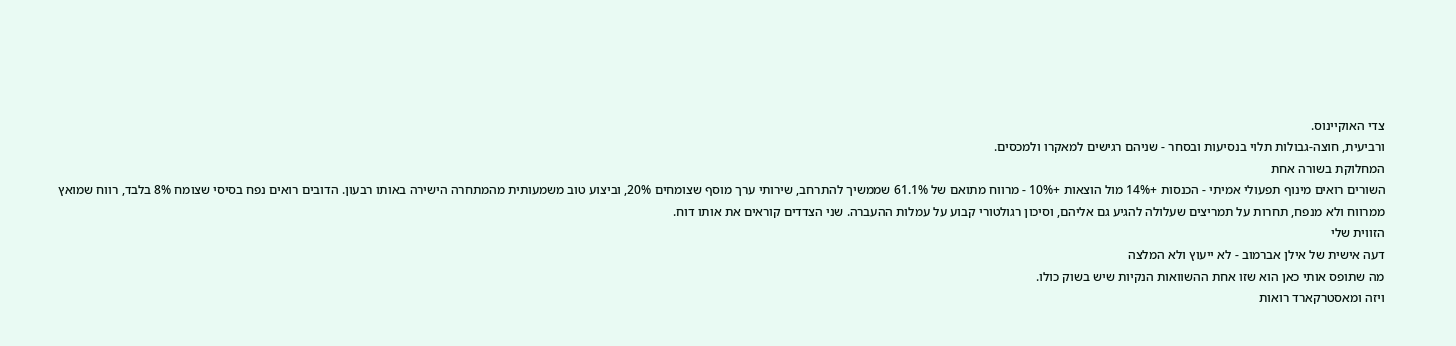צדי האוקיינוס.
ורביעית, חוצה-גבולות תלוי בנסיעות ובסחר - שניהם רגישים למאקרו ולמכסים.
המחלוקת בשורה אחת
השורים רואים מינוף תפעולי אמיתי - הכנסות +14% מול הוצאות +10% - מרווח מתואם של 61.1% שממשיך להתרחב, שירותי ערך מוסף שצומחים 20%, וביצוע טוב משמעותית מהמתחרה הישירה באותו רבעון. הדובים רואים נפח בסיסי שצומח 8% בלבד, רווח שמואץ ממרווח ולא מנפח, תחרות על תמריצים שעלולה להגיע גם אליהם, וסיכון רגולטורי קבוע על עמלות ההעברה. שני הצדדים קוראים את אותו דוח.
הזווית שלי
דעה אישית של אילן אברמוב - לא ייעוץ ולא המלצה
מה שתופס אותי כאן הוא שזו אחת ההשוואות הנקיות שיש בשוק כולו.
ויזה ומאסטרקארד רואות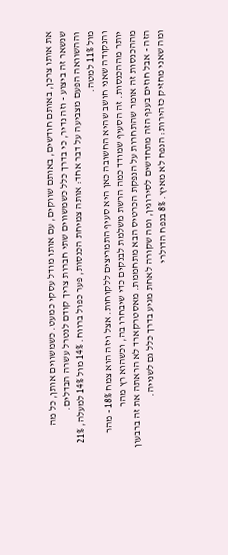את אותו צרכן, באותם חודשים, באותם שווקים, עם אותו מודל עסקי כמעט. כשמשווים אותן, כל מה שנשאר זה ביצוע - וזה נדיר, כי בדרך כלל כשמשווים שתי חברות צריך קודם לנטרל עשרה הבדלים.
וההשוואה הפעם מצביעה על דבר אחד: אותה צמיחת הכנסות, פער כפול ברווח. 14% מול 14% למעלה, 21% מול 11% למטה.
והנקודה שאני חושב שהיא החשובה כאן היא סעיף התמריצים ללקוחות. אצל ויזה הוא צמח 18% - מהר יותר מההכנסות. זה הסעיף שמודד כמה הרשת משלמת לבנקים כדי שיבחרו בה, וכשהוא רץ מהר מההכנסות זה אומר שהתחרות על הנפקת הכרטיס הבא מתחממת. מאסטרקארד לא הראתה את זה ברבעון הזה - אבל חוזים בענף הזה מתחדשים לסירוגין, ומה שקורה לאחת מגיע בדרך כלל גם לשנייה.
ומה שאני מחזיק כזהירות: הנפח לא מאיץ. 8% בנפח הדולרי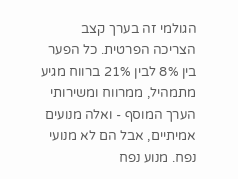הגולמי זה בערך קצב הצריכה הפרטית. כל הפער בין 8% לבין 21% ברווח מגיע מתמהיל, ממרווח ומשירותי הערך המוסף - ואלה מנועים אמיתיים, אבל הם לא מנועי נפח. מנוע נפח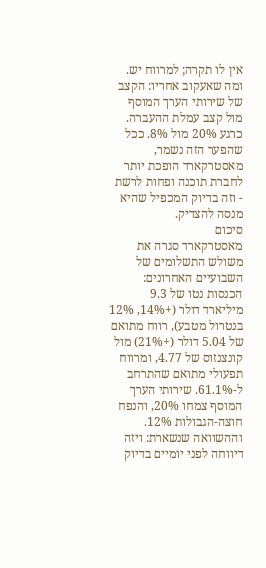אין לו תקרה; למרווח יש.
ומה שאעקוב אחריו: הקצב של שירותי הערך המוסף מול קצב עמלת ההעברה. כרגע 20% מול 8%. ככל שהפער הזה נשמר, מאסטרקארד הופכת יותר לחברת תוכנה ופחות לרשת - וזה בדיוק המכפיל שהיא מנסה להצדיק.
סיכום
מאסטרקארד סגרה את משולש התשלומים של השבועיים האחרונים: הכנסות נטו של 9.3 מיליארד דולר (+14%, 12% בנטרול מטבע), רווח מתואם של 5.04 דולר (+21%) מול קונצנזוס של 4.77, ומרווח תפעולי מתואם שהתרחב ל-61.1%. שירותי הערך המוסף צמחו 20%, והנפח חוצה-הגבולות 12%.
וההשוואה שנשארת: ויזה דיווחה לפני יומיים בדיוק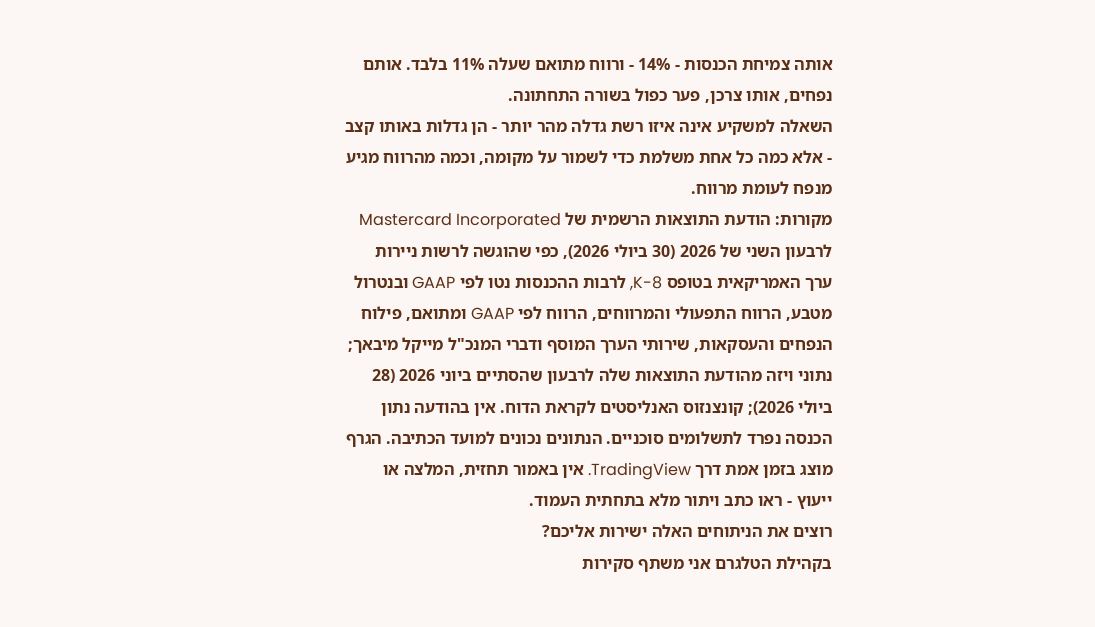אותה צמיחת הכנסות - 14% - ורווח מתואם שעלה 11% בלבד. אותם נפחים, אותו צרכן, פער כפול בשורה התחתונה.
השאלה למשקיע אינה איזו רשת גדלה מהר יותר - הן גדלות באותו קצב - אלא כמה כל אחת משלמת כדי לשמור על מקומה, וכמה מהרווח מגיע מנפח לעומת מרווח.
מקורות: הודעת התוצאות הרשמית של Mastercard Incorporated לרבעון השני של 2026 (30 ביולי 2026), כפי שהוגשה לרשות ניירות ערך האמריקאית בטופס 8-K, לרבות ההכנסות נטו לפי GAAP ובנטרול מטבע, הרווח התפעולי והמרווחים, הרווח לפי GAAP ומתואם, פילוח הנפחים והעסקאות, שירותי הערך המוסף ודברי המנכ"ל מייקל מיבאך; נתוני ויזה מהודעת התוצאות שלה לרבעון שהסתיים ביוני 2026 (28 ביולי 2026); קונצנזוס האנליסטים לקראת הדוח. אין בהודעה נתון הכנסה נפרד לתשלומים סוכניים. הנתונים נכונים למועד הכתיבה. הגרף מוצג בזמן אמת דרך TradingView. אין באמור תחזית, המלצה או ייעוץ - ראו כתב ויתור מלא בתחתית העמוד.
רוצים את הניתוחים האלה ישירות אליכם?
בקהילת הטלגרם אני משתף סקירות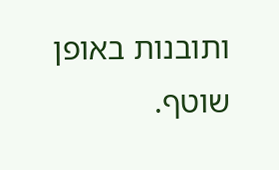ותובנות באופן שוטף.